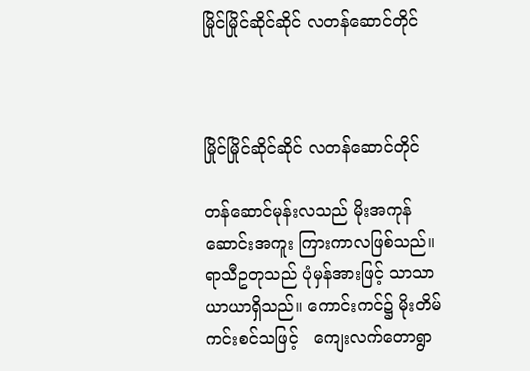မြိုင်မြိုင်ဆိုင်ဆိုင် လတန်ဆောင်တိုင်



မြိုင်မြိုင်ဆိုင်ဆိုင် လတန်ဆောင်တိုင်

တန်ဆောင်မုန်းလသည် မိုးအကုန်ဆောင်းအကူး ကြားကာလဖြစ်သည်။ ရာသီဥတုသည် ပုံမှန်အားဖြင့် သာသာယာယာရှိသည်။ ကောင်းကင်၌ မိုးတိမ်ကင်းစင်သဖြင့်   ကျေးလက်တောရွာ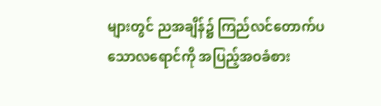များတွင် ညအချိန်၌ ကြည်လင်တောက်ပသောလရောင်ကို အပြည့်အဝခံစား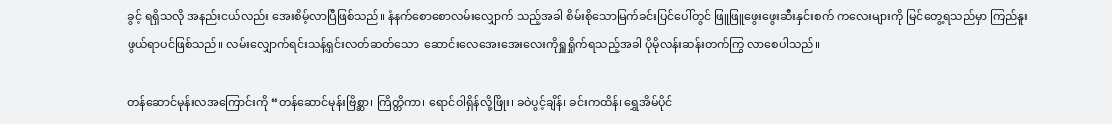ခွင့် ရရှိသလို အနည်းငယ်လည်း အေးစိမ့်လာပြီဖြစ်သည်။ နံနက်စောစောလမ်းလျှောက် သည့်အခါ စိမ်းစိုသောမြက်ခင်းပြင်ပေါ်တွင် ဖြူဖြူဖွေးဖွေးဆီးနှင်းစက် ကလေးများကို မြင်တွေ့ရသည်မှာ ကြည်နူးဖွယ်ရာပင်ဖြစ်သည်။ လမ်းလျှောက်ရင်းသန့်ရှင်းလတ်ဆတ်သော  ဆောင်းလေအေးအေးလေးကိုရှူရှိုက်ရသည့်အခါ ပိုမိုလန်းဆန်းတက်ကြွ လာစေပါသည်။

တန်ဆောင်မုန်းလအကြောင်းကို “တန်ဆောင်မုန်းဗြိစ္ဆာ၊ ကြိတ္တိကာ၊ ရောင်ဝါရှိန်လို့ဖြိုး၊ ခဝဲပွင့်ချိန်၊ ခင်းကထိန်၊ ရွှေအိမ်ပိုင်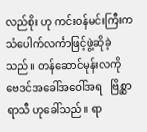လည်စိုး ဟု ကင်းဝန်မင်းကြီးက သံပေါက်လင်္ကာဖြင့်ဖွဲ့ဆိုခဲ့သည်။ တန်ဆောင်မုန်းလကို   ဗေဒင်အခေါ်အဝေါ်အရ   ဗြိစ္ဆာရာသီ ဟုခေါ်သည်။ ရာ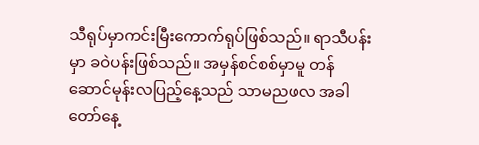သီရုပ်မှာကင်းမြီးကောက်ရုပ်ဖြစ်သည်။ ရာသီပန်းမှာ ခဝဲပန်းဖြစ်သည်။ အမှန်စင်စစ်မှာမူ တန်ဆောင်မုန်းလပြည့်နေ့သည် သာမညဖလ အခါတော်နေ့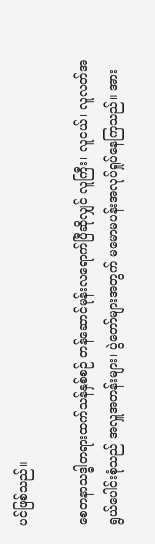ပင်ဖြစ်သည်။

စေတနာသဒ္ဓါတရားထက်သန်နှစ်စဉ် တန်ဆောင်မုန်းလရောက်ပြီဆိုလျှင် လူကြီး၊ လူငယ်၊ လူလတ်အရွယ်ပေါင်းစုံသည် အလှူအတန်းများ၊ ပွဲတော်များအတွက် မမောမပန်းအလုပ်ရှုပ်နေကြသည်။ အား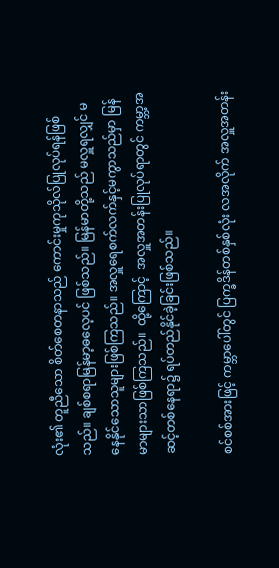လုံး၏ တူညီသော စိတ်စေတနာသည် ကောင်းမှုကုသိုလ်ပြုလုပ်ရန်ဖြစ်သည်။ ချစ်စရာမြန်မာ့ဓလေ့ပင် ဖြစ်သည်။ မြန်မာတို့သည် မလှူရလျှင် မနေနိုင်သောသူများဖြစ်ကြသည်။ အလှူရေစက်လက်နှင့်မကွာသည်မှာ မြန်မာများသာဖြစ်ကြသည်။  ထို့ကြောင့်  အလှူအတန်းပြုလုပ်ရာတွင် ကမ္ဘာ့အဆင့်တစ်နေရာ၌ ရပ်တည်နိုင်ခဲ့ခြင်းဖြစ်သည်။

စင်စစ်အားဖြင့် ကမ္ဘာပေါ်တွင် ပြက္ခဒိန်တစ်နှစ်လုံး လအလိုက် အလှူအတန်း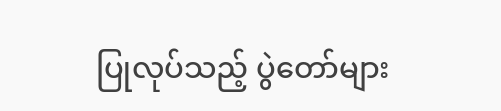ပြုလုပ်သည့် ပွဲတော်များ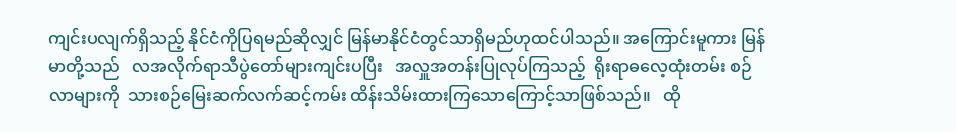ကျင်းပလျက်ရှိသည့် နိုင်ငံကိုပြရမည်ဆိုလျှင် မြန်မာနိုင်ငံတွင်သာရှိမည်ဟုထင်ပါသည်။ အကြောင်းမူကား မြန်မာတို့သည်   လအလိုက်ရာသီပွဲတော်များကျင်းပပြီး   အလှူအတန်းပြုလုပ်ကြသည့်  ရိုးရာဓလေ့ထုံးတမ်း စဉ်လာများကို  သားစဉ်မြေးဆက်လက်ဆင့်ကမ်း ထိန်းသိမ်းထားကြသောကြောင့်သာဖြစ်သည်။   ထို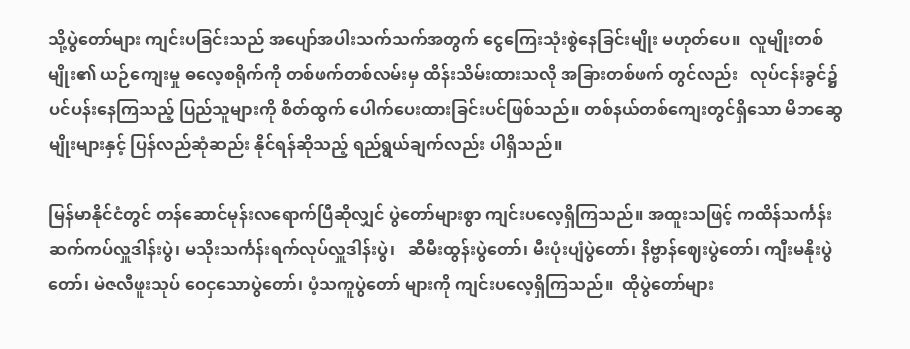သို့ပွဲတော်များ ကျင်းပခြင်းသည် အပျော်အပါးသက်သက်အတွက် ငွေကြေးသုံးစွဲနေခြင်းမျိုး မဟုတ်ပေ။  လူမျိုးတစ်မျိုး၏ ယဉ်ကျေးမှု ဓလေ့စရိုက်ကို တစ်ဖက်တစ်လမ်းမှ ထိန်းသိမ်းထားသလို အခြားတစ်ဖက် တွင်လည်း   လုပ်ငန်းခွင်၌ ပင်ပန်းနေကြသည့် ပြည်သူများကို စိတ်ထွက် ပေါက်ပေးထားခြင်းပင်ဖြစ်သည်။ တစ်နယ်တစ်ကျေးတွင်ရှိသော မိဘဆွေမျိုးများနှင့် ပြန်လည်ဆုံဆည်း နိုင်ရန်ဆိုသည့် ရည်ရွယ်ချက်လည်း ပါရှိသည်။

မြန်မာနိုင်ငံတွင် တန်ဆောင်မုန်းလရောက်ပြီဆိုလျှင် ပွဲတော်များစွာ ကျင်းပလေ့ရှိကြသည်။ အထူးသဖြင့် ကထိန်သင်္ကန်း ဆက်ကပ်လှူဒါန်းပွဲ၊ မသိုးသင်္ကန်းရက်လုပ်လှူဒါန်းပွဲ၊   ဆီမီးထွန်းပွဲတော်၊ မီးပုံးပျံပွဲတော်၊ နိဗ္ဗာန်ဈေးပွဲတော်၊ ကျီးမနိုးပွဲတော်၊ မဲဇလီဖူးသုပ် ဝေငှသောပွဲတော်၊ ပံ့သကူပွဲတော် များကို ကျင်းပလေ့ရှိကြသည်။  ထိုပွဲတော်များ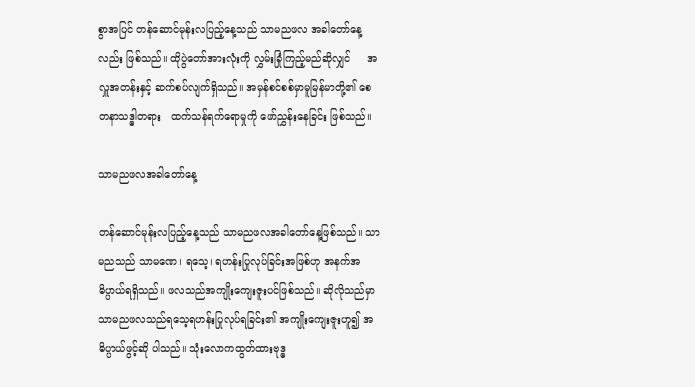စွာအပြင် တန်ဆောင်မုန်းလပြည့်နေ့သည် သာမညဖလ အခါတော်နေ့လည်း ဖြစ်သည်။ ထိုပွဲတော်အားလုံးကို လွှမ်းခြုံကြည့်မည်ဆိုလျှင်     အလှူအတန်းနှင့် ဆက်စပ်လျက်ရှိသည်။ အမှန်စင်စစ်မှာမူမြန်မာတို့၏ စေတနာသဒ္ဓါတရား   ထက်သန်ရက်ရောမှုကို ဖော်ညွှန်းနေခြင်း ဖြစ်သည်။

သာမညဖလအခါတော်နေ့

တန်ဆောင်မုန်းလပြည့်နေ့သည် သာမညဖလအခါတော်နေ့ဖြစ်သည်။ သာမညသည် သာမဏေ၊ ရသေ့၊ ရဟန်းပြုလုပ်ခြင်းအဖြစ်ဟု အနက်အဓိပ္ပာယ်ရရှိသည်။ ဖလသည်အကျိုးကျေးဇူးပင်ဖြစ်သည်။ ဆိုလိုသည်မှာ   သာမညဖလသည်ရသေ့ရဟန်းပြုလုပ်ရခြင်း၏ အကျိုးကျေးဇူးဟူ၍ အဓိပ္ပာယ်ဖွင့်ဆို ပါသည်။ သုံးလောကထွတ်ထားဗုဒ္ဓ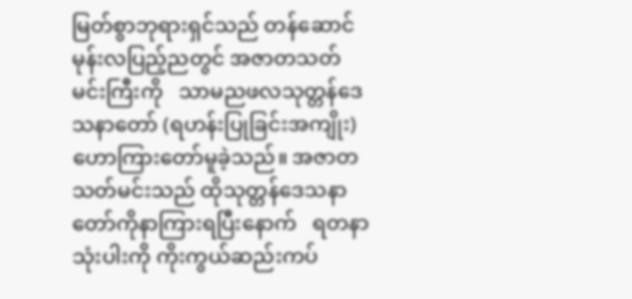မြတ်စွာဘုရားရှင်သည် တန်ဆောင်မုန်းလပြည့်ညတွင် အဇာတသတ် မင်းကြီးကို   သာမညဖလသုတ္တန်ဒေသနာတော် (ရဟန်းပြုခြင်းအကျိုး)    ဟောကြားတော်မူခဲ့သည်။ အဇာတသတ်မင်းသည် ထိုသုတ္တန်ဒေသနာတော်ကိုနာကြားရပြီးနောက်   ရတနာသုံးပါးကို ကိုးကွယ်ဆည်းကပ်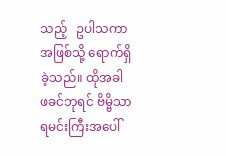သည့်   ဥပါသကာအဖြစ်သို့ ရောက်ရှိခဲ့သည်။ ထိုအခါ ဖခင်ဘုရင် ဗိမ္ဗိသာရမင်းကြီးအပေါ်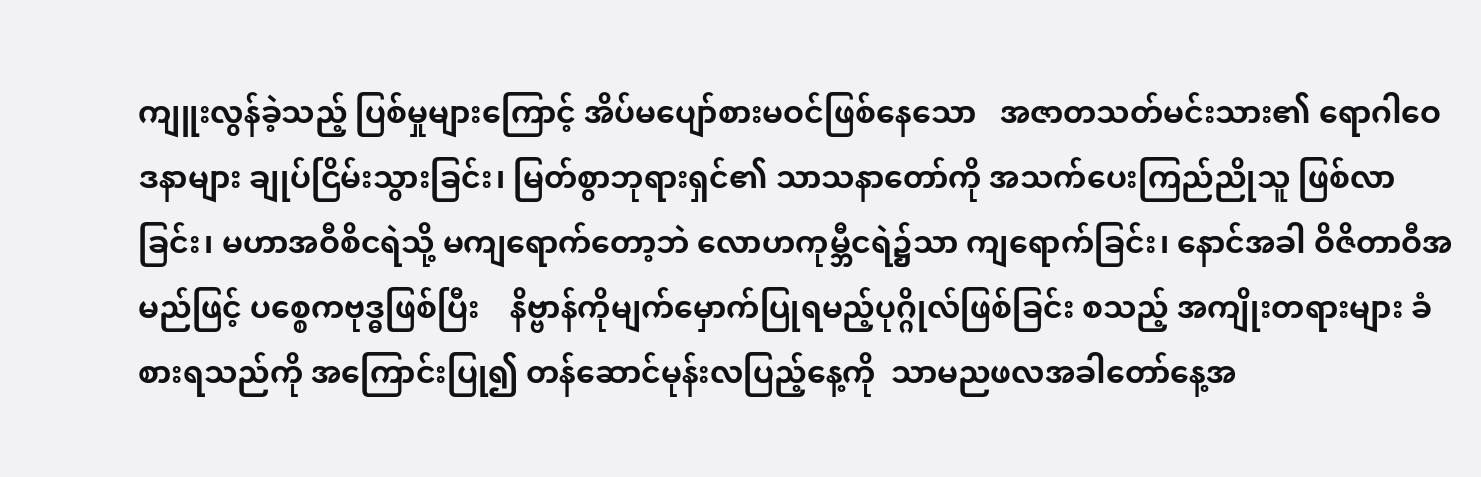ကျူးလွန်ခဲ့သည့် ပြစ်မှုများကြောင့် အိပ်မပျော်စားမဝင်ဖြစ်နေသော   အဇာတသတ်မင်းသား၏ ရောဂါဝေဒနာများ ချုပ်ငြိမ်းသွားခြင်း၊ မြတ်စွာဘုရားရှင်၏ သာသနာတော်ကို အသက်ပေးကြည်ညိုသူ ဖြစ်လာခြင်း၊ မဟာအဝီစိငရဲသို့ မကျရောက်တော့ဘဲ လောဟကုမ္ဘီငရဲ၌သာ ကျရောက်ခြင်း၊ နောင်အခါ ဝိဇိတာဝီအမည်ဖြင့် ပစ္စေကဗုဒ္ဓဖြစ်ပြီး    နိဗ္ဗာန်ကိုမျက်မှောက်ပြုရမည့်ပုဂ္ဂိုလ်ဖြစ်ခြင်း စသည့် အကျိုးတရားများ ခံစားရသည်ကို အကြောင်းပြု၍ တန်ဆောင်မုန်းလပြည့်နေ့ကို  သာမညဖလအခါတော်နေ့အ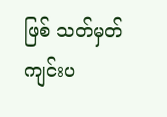ဖြစ် သတ်မှတ်ကျင်းပ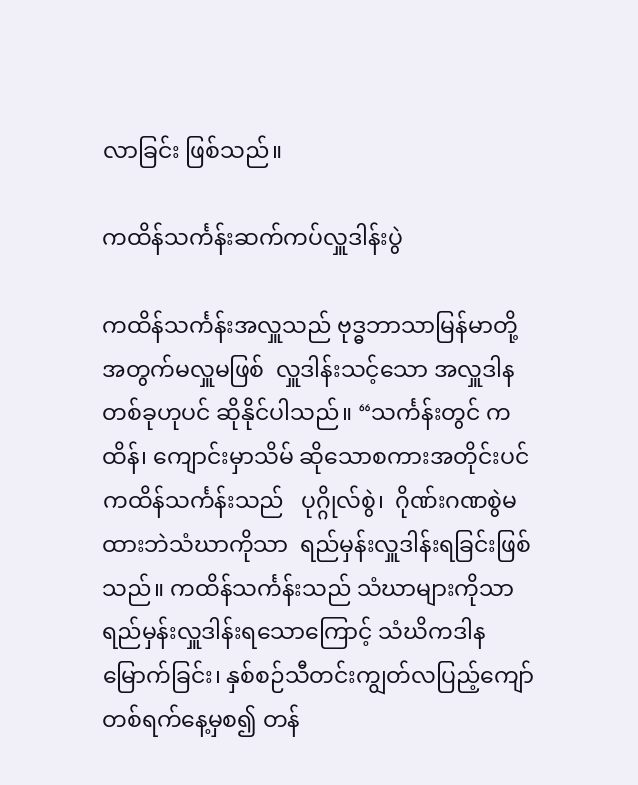လာခြင်း ဖြစ်သည်။

ကထိန်သင်္ကန်းဆက်ကပ်လှူဒါန်းပွဲ

ကထိန်သင်္ကန်းအလှူသည် ဗုဒ္ဓဘာသာမြန်မာတို့အတွက်မလှူမဖြစ်  လှူဒါန်းသင့်သော အလှူဒါနတစ်ခုဟုပင် ဆိုနိုင်ပါသည်။ “သင်္ကန်းတွင် ကထိန်၊ ကျောင်းမှာသိမ် ဆိုသောစကားအတိုင်းပင် ကထိန်သင်္ကန်းသည်   ပုဂ္ဂိုလ်စွဲ၊  ဂိုဏ်းဂဏစွဲမထားဘဲသံဃာကိုသာ  ရည်မှန်းလှူဒါန်းရခြင်းဖြစ်သည်။ ကထိန်သင်္ကန်းသည် သံဃာများကိုသာ ရည်မှန်းလှူဒါန်းရသောကြောင့် သံဃိကဒါနမြောက်ခြင်း၊ နှစ်စဉ်သီတင်းကျွတ်လပြည့်ကျော် တစ်ရက်နေ့မှစ၍ တန်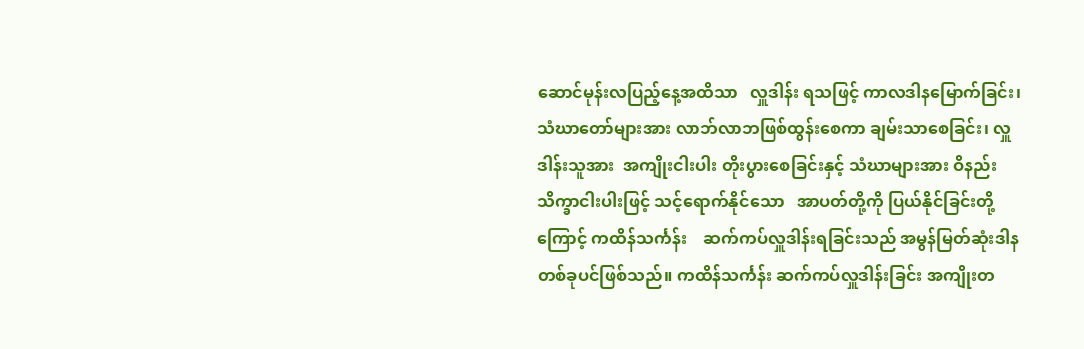ဆောင်မုန်းလပြည့်နေ့အထိသာ   လှူဒါန်း ရသဖြင့် ကာလဒါနမြောက်ခြင်း၊ သံဃာတော်များအား လာဘ်လာဘဖြစ်ထွန်းစေကာ ချမ်းသာစေခြင်း၊ လှူဒါန်းသူအား  အကျိုးငါးပါး တိုးပွားစေခြင်းနှင့် သံဃာများအား ဝိနည်းသိက္ခာငါးပါးဖြင့် သင့်ရောက်နိုင်သော   အာပတ်တို့ကို ပြယ်နိုင်ခြင်းတို့ကြောင့် ကထိန်သင်္ကန်း    ဆက်ကပ်လှူဒါန်းရခြင်းသည် အမွန်မြတ်ဆုံးဒါနတစ်ခုပင်ဖြစ်သည်။ ကထိန်သင်္ကန်း ဆက်ကပ်လှူဒါန်းခြင်း အကျိုးတ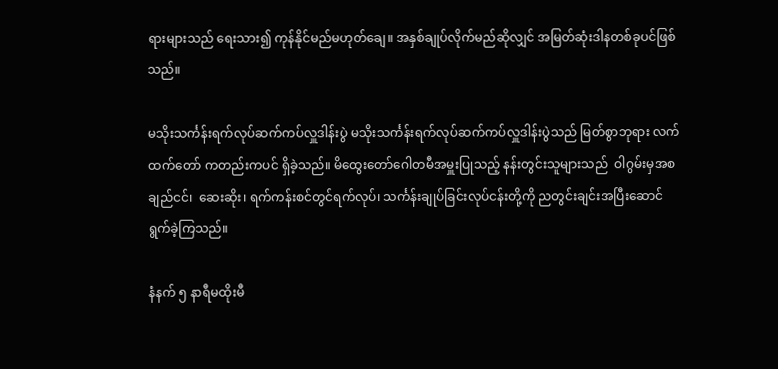ရားများသည် ရေးသား၍ ကုန်နိုင်မည်မဟုတ်ချေ။ အနှစ်ချုပ်လိုက်မည်ဆိုလျှင် အမြတ်ဆုံးဒါနတစ်ခုပင်ဖြစ်သည်။

မသိုးသင်္ကန်းရက်လုပ်ဆက်ကပ်လှူဒါန်းပွဲ မသိုးသင်္ကန်းရက်လုပ်ဆက်ကပ်လှူဒါန်းပွဲသည် မြတ်စွာဘုရား လက်ထက်တော် ကတည်းကပင် ရှိခဲ့သည်။ မိထွေးတော်ဂေါတမီအမှူးပြုသည့် နန်းတွင်းသူများသည်  ဝါဂွမ်းမှအစ  ချည်ငင်၊  ဆေးဆိုး၊ ရက်ကန်းစင်တွင်ရက်လုပ်၊ သင်္ကန်းချုပ်ခြင်းလုပ်ငန်းတို့ကို ညတွင်းချင်းအပြီးဆောင်ရွက်ခဲ့ကြသည်။

နံနက် ၅ နာရီမထိုးမီ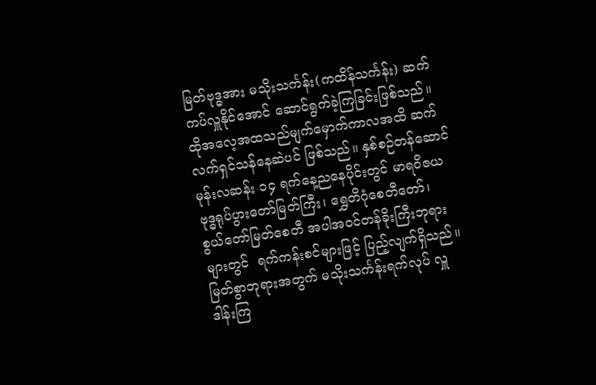မြတ်ဗုဒ္ဓအား မသိုးသင်္ကန်း(ကထိန်သင်္ကန်း) ဆက်ကပ်လှူနိုင်အောင် ဆောင်ရွက်ခဲ့ကြခြင်းဖြစ်သည်။ ထိုအလေ့အထသည်မျက်မှောက်ကာလအထိ ဆက်လက်ရှင်သန်နေဆဲပင် ဖြစ်သည်။ နှစ်စဉ်တန်ဆောင်မုန်းလဆန်း ၁၄ ရက်နေ့ညနေပိုင်းတွင် မာရဝိဇယဗုဒ္ဓရုပ်ပွားတော်မြတ်ကြီး၊ ရွှေတိဂုံစေတီတော်၊    စွယ်တော်မြတ်စေတီ အပါအဝင်တန်ခိုးကြီးဘုရားများတွင်  ရက်ကန်းစင်များဖြင့် ပြည့်လျက်ရှိသည်။ မြတ်စွာဘုရားအတွက် မသိုးသင်္ကန်းရက်လုပ် လှူဒါန်းကြ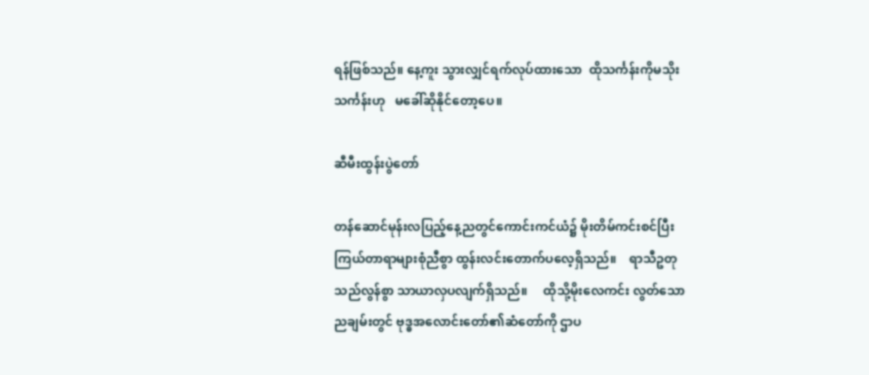ရန်ဖြစ်သည်။ နေ့ကူး သွားလျှင်ရက်လုပ်ထားသော  ထိုသင်္ကန်းကိုမသိုးသင်္ကန်းဟု   မခေါ်ဆိုနိုင်တော့ပေ။

ဆီမီးထွန်းပွဲတော်

တန်ဆောင်မုန်းလပြည့်နေ့ညတွင်ကောင်းကင်ယံ၌ မိုးတိမ်ကင်းစင်ပြီး ကြယ်တာရာများစုံညီစွာ ထွန်းလင်းတောက်ပလေ့ရှိသည်။    ရာသီဥတုသည်လွန်စွာ သာယာလှပလျက်ရှိသည်။     ထိုသို့မိုးလေကင်း လွတ်သောညချမ်းတွင် ဗုဒ္ဓအလောင်းတော်၏ဆံတော်ကို ဌာပ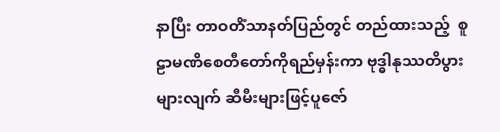နာပြီး တာဝတိံသာနတ်ပြည်တွင် တည်ထားသည့်  စူဠာမဏိစေတီတော်ကိုရည်မှန်းကာ ဗုဒ္ဓါနုဿတိပွားများလျက် ဆီမီးများဖြင့်ပူဇော်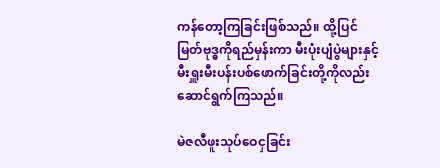ကန်တော့ကြခြင်းဖြစ်သည်။ ထို့ပြင် မြတ်ဗုဒ္ဓကိုရည်မှန်းကာ မီးပုံးပျံပွဲများနှင့်   မီးရှူးမီးပန်းပစ်ဖောက်ခြင်းတို့ကိုလည်း ဆောင်ရွက်ကြသည်။

မဲဇလီဖူးသုပ်ဝေငှခြင်း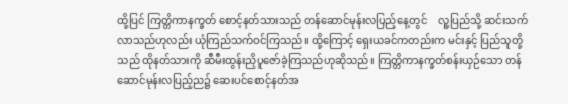ထို့ပြင် ကြတ္တိကာနက္ခတ် စောင့်နတ်သားသည် တန်ဆောင်မုန်းလပြည့်နေ့တွင်    လူ့ပြည်သို့ ဆင်းသက် လာသည်ဟုလည်း ယုံကြည်သက်ဝင်ကြသည်။ ထို့ကြောင့် ရှေးယခင်ကတည်းက မင်းနှင့် ပြည်သူတို့သည် ထိုနတ်သားကို ဆီမီးထွန်းညှိပူဇော်ခဲ့ကြသည်ဟုဆိုသည်။ ကြတ္တိကာနက္ခတ်စန်းယှဉ်သော တန်ဆောင်မုန်းလပြည့်ည၌ ဆေးပင်စောင့်နတ်အ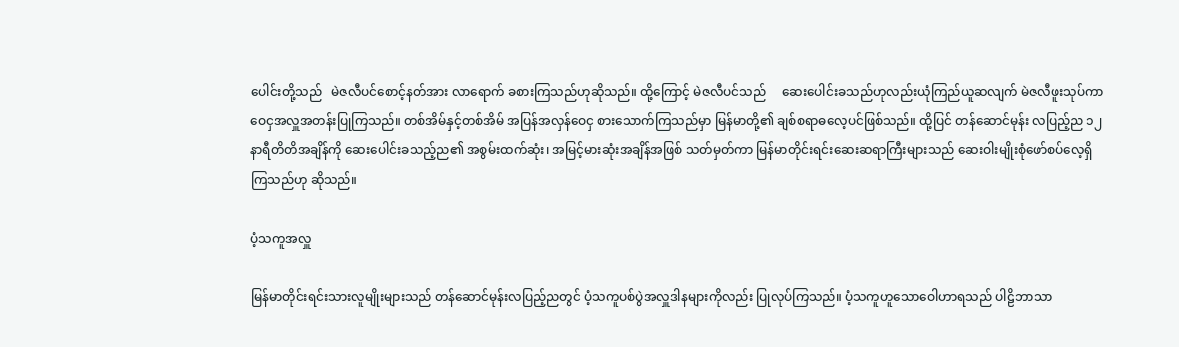ပေါင်းတို့သည်   မဲဇလီပင်စောင့်နတ်အား လာရောက် ခစားကြသည်ဟုဆိုသည်။ ထို့ကြောင့် မဲဇလီပင်သည်     ဆေးပေါင်းခသည်ဟုလည်းယုံကြည်ယူဆလျက် မဲဇလီဖူးသုပ်ကာ ဝေငှအလှူအတန်းပြုကြသည်။ တစ်အိမ်နှင့်တစ်အိမ် အပြန်အလှန်ဝေငှ စားသောက်ကြသည်မှာ မြန်မာတို့၏ ချစ်စရာဓလေ့ပင်ဖြစ်သည်။ ထို့ပြင် တန်ဆောင်မုန်း လပြည့်ည ၁၂ နာရီတိတိအချိန်ကို ဆေးပေါင်းခသည့်ည၏ အစွမ်းထက်ဆုံး၊ အမြင့်မားဆုံးအချိန်အဖြစ် သတ်မှတ်ကာ မြန်မာတိုင်းရင်းဆေးဆရာကြီးများသည် ဆေးဝါးမျိုးစုံဖော်စပ်လေ့ရှိကြသည်ဟု ဆိုသည်။

ပံ့သကူအလှူ

မြန်မာတိုင်းရင်းသားလူမျိုးများသည် တန်ဆောင်မုန်းလပြည့်ညတွင် ပံ့သကူပစ်ပွဲအလှူဒါနများကိုလည်း ပြုလုပ်ကြသည်။ ပံ့သကူဟူသောဝေါဟာရသည် ပါဠိဘာသာ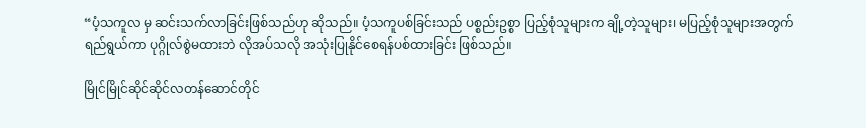“ပံ့သကူလ မှ ဆင်းသက်လာခြင်းဖြစ်သည်ဟု ဆိုသည်။ ပံ့သကူပစ်ခြင်းသည် ပစ္စည်းဥစ္စာ ပြည့်စုံသူများက ချို့တဲ့သူများ၊ မပြည့်စုံသူများအတွက် ရည်ရွယ်ကာ ပုဂ္ဂိုလ်စွဲမထားဘဲ လိုအပ်သလို အသုံးပြုနိုင်စေရန်ပစ်ထားခြင်း ဖြစ်သည်။

မြိုင်မြိုင်ဆိုင်ဆိုင်လတန်ဆောင်တိုင်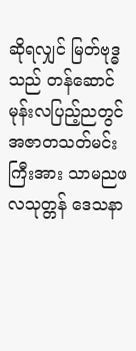ဆိုရလျှင် မြတ်ဗုဒ္ဓသည် တန်ဆောင်မုန်းလပြည့်ညတွင် အဇာတသတ်မင်းကြီးအား သာမညဖလသုတ္တန် ဒေသနာ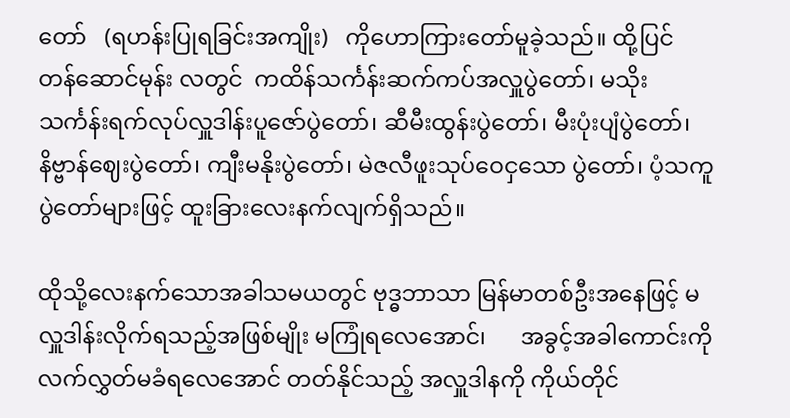တော်   (ရဟန်းပြုရခြင်းအကျိုး)   ကိုဟောကြားတော်မူခဲ့သည်။ ထို့ပြင် တန်ဆောင်မုန်း လတွင်  ကထိန်သင်္ကန်းဆက်ကပ်အလှူပွဲတော်၊ မသိုးသင်္ကန်းရက်လုပ်လှူဒါန်းပူဇော်ပွဲတော်၊ ဆီမီးထွန်းပွဲတော်၊ မီးပုံးပျံပွဲတော်၊ နိဗ္ဗာန်ဈေးပွဲတော်၊ ကျီးမနိုးပွဲတော်၊ မဲဇလီဖူးသုပ်ဝေငှသော ပွဲတော်၊ ပံ့သကူပွဲတော်များဖြင့် ထူးခြားလေးနက်လျက်ရှိသည်။

ထိုသို့လေးနက်သောအခါသမယတွင် ဗုဒ္ဓဘာသာ မြန်မာတစ်ဦးအနေဖြင့် မလှူဒါန်းလိုက်ရသည့်အဖြစ်မျိုး မကြုံရလေအောင်၊      အခွင့်အခါကောင်းကို လက်လွှတ်မခံရလေအောင် တတ်နိုင်သည့် အလှူဒါနကို ကိုယ်တိုင်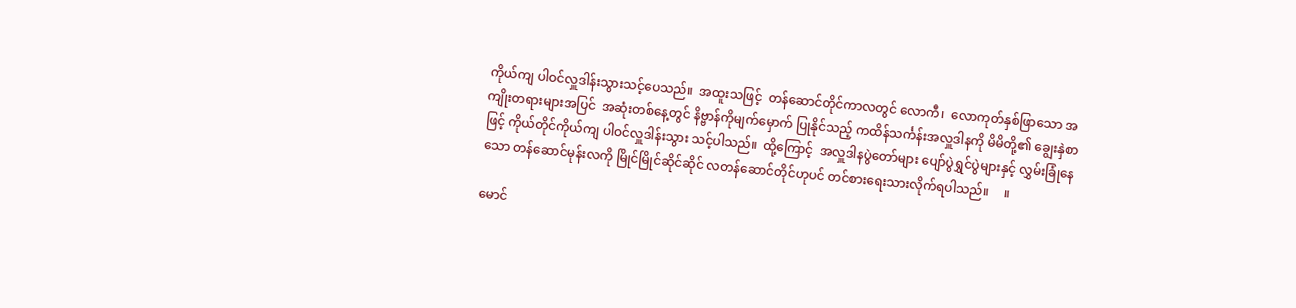ကိုယ်ကျ ပါဝင်လှူဒါန်းသွားသင့်ပေသည်။  အထူးသဖြင့်  တန်ဆောင်တိုင်ကာလတွင် လောကီ၊  လောကုတ်နှစ်ဖြာသော အကျိုးတရားများအပြင်  အဆုံးတစ်နေ့တွင် နိဗ္ဗာန်ကိုမျက်မှောက် ပြုနိုင်သည့် ကထိန်သင်္ကန်းအလှူဒါနကို မိမိတို့၏ ချွေးနှဲစာဖြင့် ကိုယ်တိုင်ကိုယ်ကျ ပါဝင်လှူဒါန်းသွား သင့်ပါသည်။  ထို့ကြောင့်  အလှူဒါနပွဲတော်များ ပျော်ပွဲရွှင်ပွဲများနှင့် လွှမ်းခြုံနေသော တန်ဆောင်မုန်းလကို မြိုင်မြိုင်ဆိုင်ဆိုင် လတန်ဆောင်တိုင်ဟုပင် တင်စားရေးသားလိုက်ရပါသည်။     ။

မောင်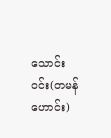သောင်းဝင်း(တမန်ဟောင်း)